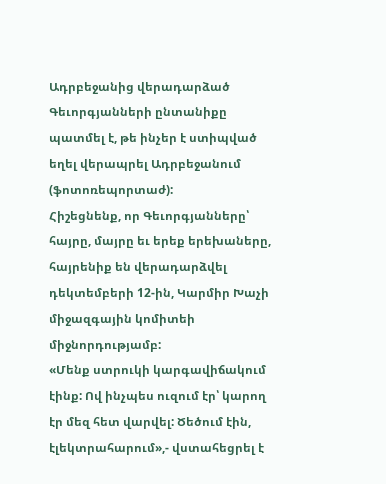Ադրբեջանից վերադարձած Գեւորգյանների ընտանիքը պատմել է, թե ինչեր է ստիպված եղել վերապրել Ադրբեջանում (ֆոտոռեպորտաժ):
Հիշեցնենք, որ Գեւորգյանները՝ հայրը, մայրը եւ երեք երեխաները, հայրենիք են վերադարձվել դեկտեմբերի 12-ին, Կարմիր Խաչի միջազգային կոմիտեի միջնորդությամբ:
«Մենք ստրուկի կարգավիճակում էինք: Ով ինչպես ուզում էր՝ կարող էր մեզ հետ վարվել: Ծեծում էին, էլեկտրահարում»,- վստահեցրել է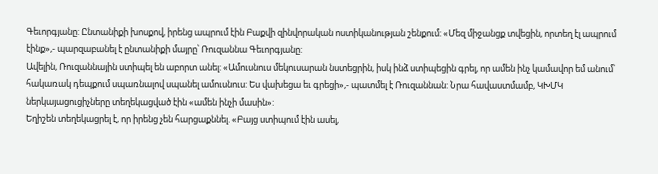Գեւորգյանը: Ընտանիքի խոսքով, իրենց ապրում էին Բաքվի զինվորական ոստիկանության շենքում: «Մեզ միջանցք տվեցին, որտեղ էլ ապրում էինք»,- պարզաբանել է ընտանիքի մայրը՝ Ռուզաննա Գեւորգյանը:
Ավելին, Ռուզաննային ստիպել են աբորտ անել: «Ամուսնուս մեկուսարան նստեցրին, իսկ ինձ ստիպեցին գրել, որ ամեն ինչ կամավոր եմ անում՝ հակառակ դեպքում սպառնալով սպանել ամուսնուս: Ես վախեցա եւ գրեցի»,- պատմել է Ռուզաննան: Նրա հավաստմամբ, ԿԽՄԿ ներկայացուցիչները տեղեկացված էին «ամեն ինչի մասին»:
Եղիշեն տեղեկացրել է, որ իրենց չեն հարցաքննել. «Բայց ստիպում էին ասել,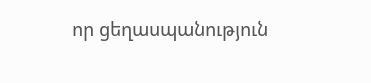որ ցեղասպանություն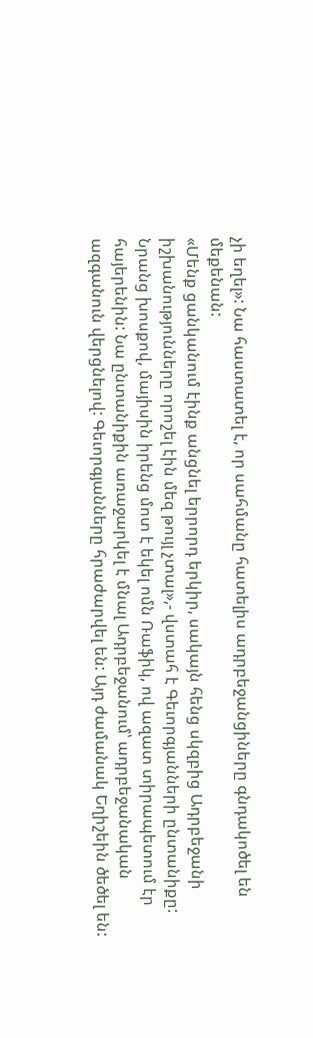չի եղել»: Նա հաստատել է, որ սահմանը հատելիս ադրբեջանցիները գնդակոծել են մեքենան:
«Մենք ցանկանում էինք անցնել երրորդ երկիր, սակայն հենց սկզբից Ադրբեջանի իշխանությունները որոշել էին մեզ թույլ չտալ»,- վստահ է Գեւորգյանների ընտանիքը: Նրանց խոսքով, մայիսին իրենց մոտ է եկել ոմն Ռաֆիկ, ով ազատ տիրապետում էր հայերենին: Նա ընտանիքին առաջարկել է մնալ Ադրբեջանում՝ ադրբեջանական ազգանուն վերցնելով: Գեւորգյանները հրաժարվել են: Այդ ժամանակ Եղիշեին ծեծել են: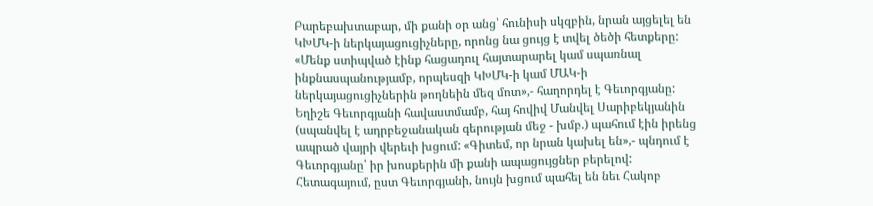Բարեբախտաբար, մի քանի օր անց՝ հունիսի սկզբին, նրան այցելել են ԿԽՄԿ-ի ներկայացուցիչները, որոնց նա ցույց է տվել ծեծի հետքերը: «Մենք ստիպված էինք հացադուլ հայտարարել կամ սպառնալ ինքնասպանությամբ, որպեսզի ԿԽՄԿ-ի կամ ՄԱԿ-ի ներկայացուցիչներին թողնեին մեզ մոտ»,- հաղորդել է Գեւորգյանը:
Եղիշե Գեւորգյանի հավաստմամբ, հայ հովիվ Մանվել Սարիբեկյանին (սպանվել է ադրբեջանական գերության մեջ - խմբ.) պահում էին իրենց ապրած վայրի վերեւի խցում: «Գիտեմ, որ նրան կախել են»,- պնդում է Գեւորգյանը՝ իր խոսքերին մի քանի ապացույցներ բերելով: Հետագայում, ըստ Գեւորգյանի, նույն խցում պահել են նեւ Հակոբ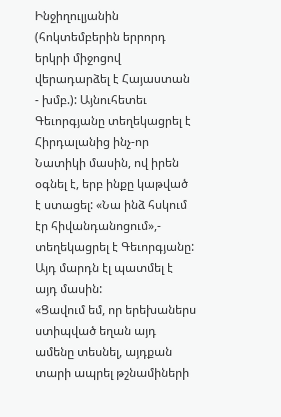Ինջիղուլյանին (հոկտեմբերին երրորդ երկրի միջոցով վերադարձել է Հայաստան - խմբ.): Այնուհետեւ Գեւորգյանը տեղեկացրել է Հիրդալանից ինչ-որ Նատիկի մասին, ով իրեն օգնել է, երբ ինքը կաթված է ստացել: «Նա ինձ հսկում էր հիվանդանոցում»,- տեղեկացրել է Գեւորգյանը: Այդ մարդն էլ պատմել է այդ մասին:
«Ցավում եմ, որ երեխաներս ստիպված եղան այդ ամենը տեսնել, այդքան տարի ապրել թշնամիների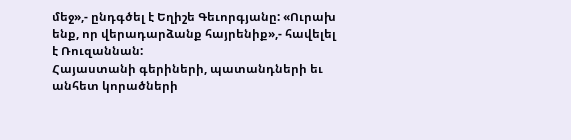մեջ»,- ընդգծել է Եղիշե Գեւորգյանը: «Ուրախ ենք, որ վերադարձանք հայրենիք»,- հավելել է Ռուզաննան:
Հայաստանի գերիների, պատանդների եւ անհետ կորածների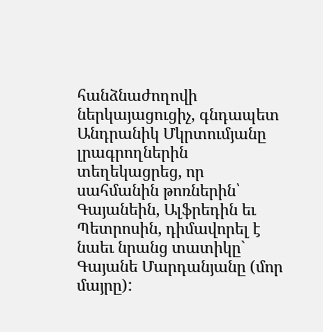հանձնաժողովի ներկայացուցիչ, գնդապետ Անդրանիկ Մկրտումյանը լրագրողներին տեղեկացրեց, որ սահմանին թոռներին՝ Գայանեին, Ալֆրեդին եւ Պետրոսին, դիմավորել է նաեւ նրանց տատիկը` Գայանե Մարդանյանը (մոր մայրը):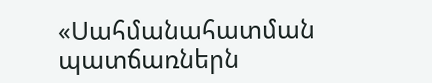«Սահմանահատման պատճառներն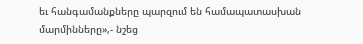եւ հանգամանքները պարզում են համապատասխան մարմինները»,- նշեց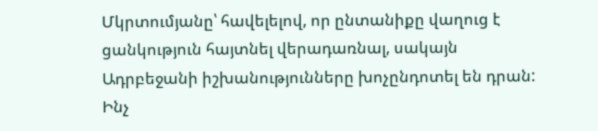Մկրտումյանը՝ հավելելով, որ ընտանիքը վաղուց է ցանկություն հայտնել վերադառնալ, սակայն Ադրբեջանի իշխանությունները խոչընդոտել են դրան: Ինչ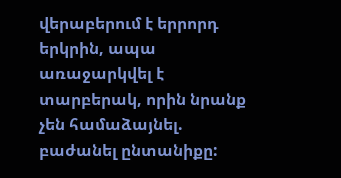վերաբերում է երրորդ երկրին, ապա առաջարկվել է տարբերակ, որին նրանք չեն համաձայնել. բաժանել ընտանիքը: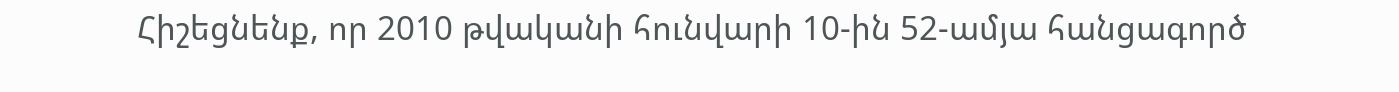Հիշեցնենք, որ 2010 թվականի հունվարի 10-ին 52-ամյա հանցագործ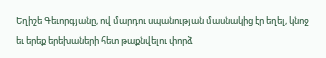Եղիշե Գեւորգյանը, ով մարդու սպանության մասնակից էր եղել, կնոջ եւ երեք երեխաների հետ թաքնվելու փորձ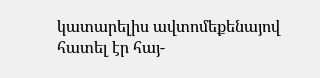կատարելիս ավտոմեքենայով հատել էր հայ-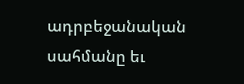ադրբեջանական սահմանը եւ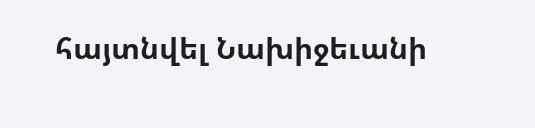հայտնվել Նախիջեւանի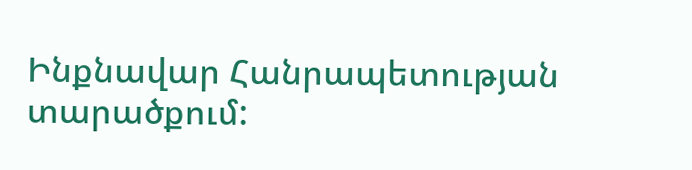Ինքնավար Հանրապետության տարածքում: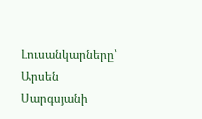Լուսանկարները՝ Արսեն Սարգսյանի